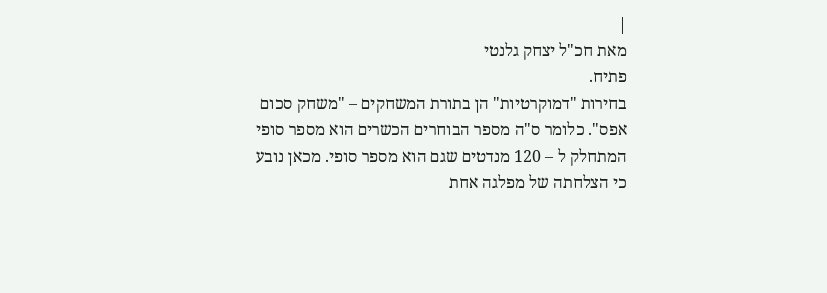|
מאת חכ"ל יצחק גלנטי
פתיח.
בחירות "דמוקרטיות" הן בתורת המשחקים – "משחק סכום אפס". כלומר ס"ה מספר הבוחרים הכשרים הוא מספר סופי המתחלק ל – 120 מנדטים שגם הוא מספר סופי. מכאן נובע כי הצלחתה של מפלגה אחת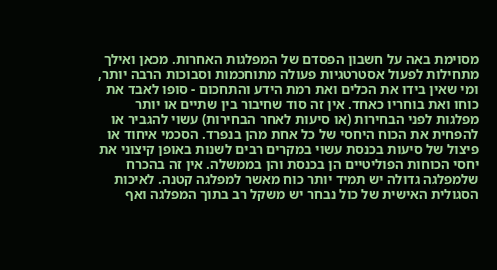מסוימת באה על חשבון הפסדם של המפלגות האחרות. מכאן ואילך מתחילות לפעול אסטרטגיות פעולה מתוחכמות וסבוכות הרבה יותר, ומי שאין בידו את הכלים ואת רמת הידע והתחכום - סופו לאבד את כוחו ואת בוחריו כאחד. אין זה סוד שחיבור בין שתיים או יותר מפלגות לפני הבחירות (או סיעות לאחר הבחירות) עשוי להגביר או להפחית את הכוח היחסי של כל אחת מהן בנפרד. הסכמי איחוד או פיצול של סיעות בכנסת עשוי במקרים רבים לשנות באופן קיצוני את יחסי הכוחות הפוליטיים הן בכנסת והן בממשלה. אין זה בהכרח שלמפלגה גדולה יש תמיד יותר כוח מאשר למפלגה קטנה. לאיכות הסגולית האישית של כול נבחר יש משקל רב בתוך המפלגה ואף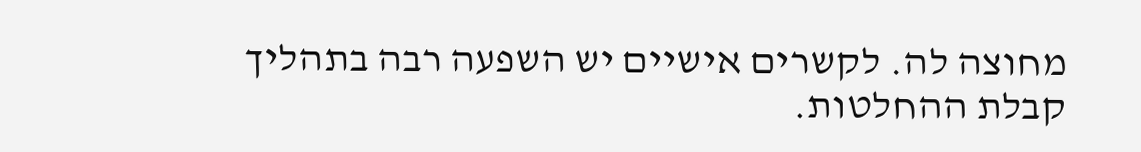מחוצה לה. לקשרים אישיים יש השפעה רבה בתהליך קבלת ההחלטות.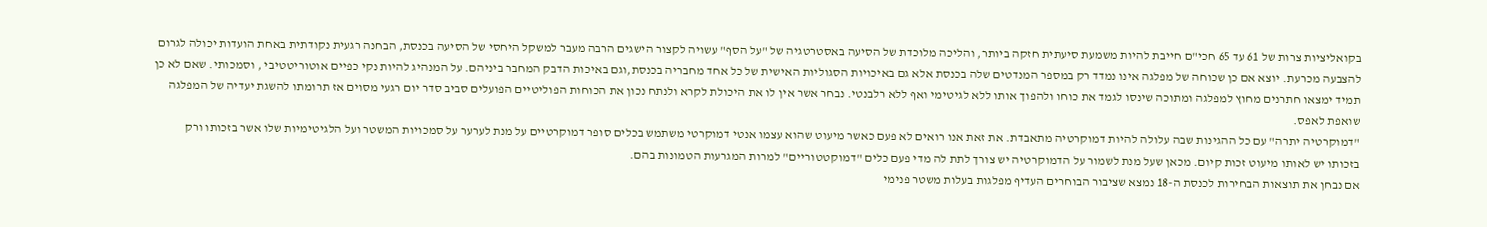בקואליציות צרות של 61 עד 65 חכי"ם חייבת להיות משמעת סיעתית חזקה ביותר, והליכה מלוכדת של הסיעה באסטרטגיה של "על הסף" עשויה לקצור הישגים הרבה מעבר למשקל היחסי של הסיעה בכנסת, הבחנה רגעית נקודתית באחת הועדות יכולה לגרום להצבעה מכרעת. יוצא אם כן שכוחה של מפלגה אינו נמדד רק במספר המנדטים שלה בכנסת אלא גם באיכויות הסגוליות האישית של כל אחד מחבריה בכנסת,וגם באיכות הדבק המחבר ביניהם. על המנהיג להיות נקי כפיים אוטוריטטיבי , וסמכותי. שאם לא כן תמיד ימצאו חתרנים מחוץ למפלגה ומתוכה שינסו לגמד את כוחו ולהפוך אותו ללא לגיטימי ואף ללא רלבנטי. נבחר אשר אין לו את היכולת לקרא ולנתח נכון את הכוחות הפוליטיים הפועלים סביב סדר יום רגעי מסוים אז תרומתו להשגת יעדיה של המפלגה שואפת לאפס.
"דמוקרטיה יתרה" עם כל ההגינות שבה עלולה להיות דמוקרטיה מתאבדת. את זאת אנו רואים לא פעם כאשר מיעוט שהוא עצמו אנטי דמוקרטי משתמש בכלים סופר דמוקרטיים על מנת לערער על סמכויות המשטר ועל הלגיטימיות שלו אשר בזכותו ורק בזכותו יש לאותו מיעוט זכות קיום. מכאן שעל מנת לשמור על הדמוקרטיה יש צורך לתת לה מדי פעם כלים "דמוקטטוריים" למרות המגרעות הטמונות בהם.
אם נבחן את תוצאות הבחירות לכנסת ה-18 נמצא שציבור הבוחרים העדיף מפלגות בעלות משטר פנימי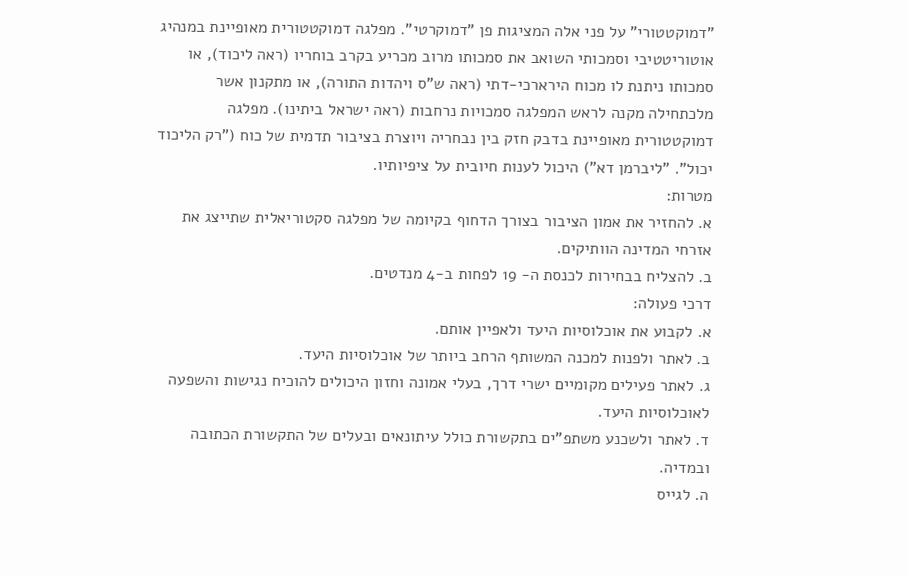"דמוקטטורי" על פני אלה המציגות פן "דמוקרטי". מפלגה דמוקטטורית מאופיינת במנהיג אוטוריטטיבי וסמכותי השואב את סמכותו מרוב מכריע בקרב בוחריו (ראה ליכוד), או סמכותו ניתנת לו מכוח הירארכי-דתי (ראה ש"ס ויהדות התורה), או מתקנון אשר מלכתחילה מקנה לראש המפלגה סמכויות נרחבות (ראה ישראל ביתינו). מפלגה דמוקטטורית מאופיינת בדבק חזק בין נבחריה ויוצרת בציבור תדמית של כוח ("רק הליכוד יכול". "ליברמן דא") היכול לענות חיובית על ציפיותיו.
מטרות:
א. להחזיר את אמון הציבור בצורך הדחוף בקיומה של מפלגה סקטוריאלית שתייצג את אזרחי המדינה הוותיקים.
ב. להצליח בבחירות לכנסת ה- 19 לפחות ב-4 מנדטים.
דרכי פעולה:
א. לקבוע את אוכלוסיות היעד ולאפיין אותם.
ב. לאתר ולפנות למכנה המשותף הרחב ביותר של אוכלוסיות היעד.
ג. לאתר פעילים מקומיים ישרי דרך, בעלי אמונה וחזון היכולים להוכיח נגישות והשפעה לאוכלוסיות היעד.
ד. לאתר ולשכנע משתפ"ים בתקשורת כולל עיתונאים ובעלים של התקשורת הכתובה ובמדיה.
ה. לגייס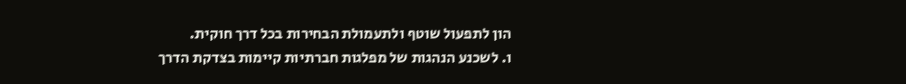הון לתפעול שוטף ולתעמולת הבחירות בכל דרך חוקית.
ו. לשכנע הנהגות של מפלגות חברתיות קיימות בצדקת הדרך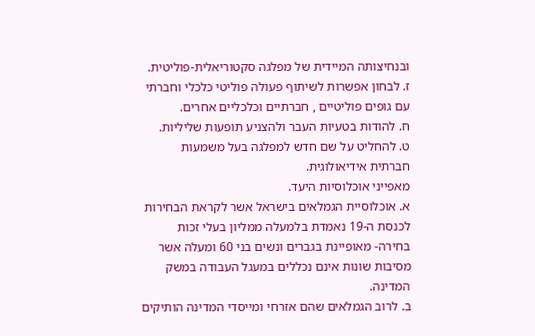ובנחיצותה המיידית של מפלגה סקטוריאלית-פוליטית.
ז. לבחון אפשרות לשיתוף פעולה פוליטי כלכלי וחברתי עם גופים פוליטיים , חברתיים וכלכליים אחרים.
ח. להודות בטעיות העבר ולהצניע תופעות שליליות.
ט. להחליט על שם חדש למפלגה בעל משמעות חברתית אידיאולוגית.
מאפייני אוכלוסיות היעד.
א. אוכלוסיית הגמלאים בישראל אשר לקראת הבחירות לכנסת ה-19 נאמדת בלמעלה ממליון בעלי זכות בחירה- מאופיינת בגברים ונשים בני 60 ומעלה אשר מסיבות שונות אינם נכללים במעגל העבודה במשק המדינה.
ב. לרוב הגמלאים שהם אזרחי ומייסדי המדינה הותיקים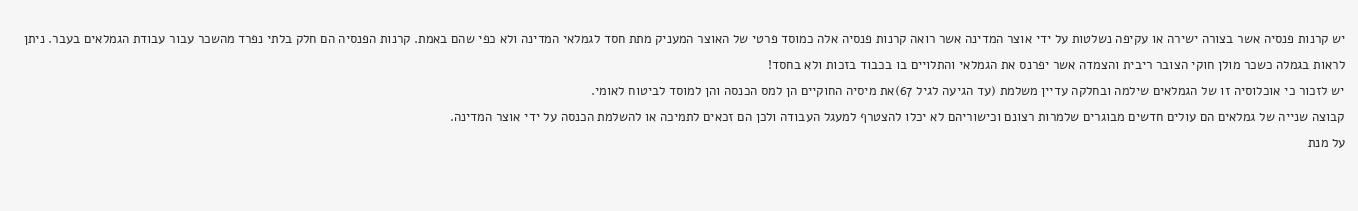יש קרנות פנסיה אשר בצורה ישירה או עקיפה נשלטות על ידי אוצר המדינה אשר רואה קרנות פנסיה אלה כמוסד פרטי של האוצר המעניק מתת חסד לגמלאי המדינה ולא כפי שהם באמת. קרנות הפנסיה הם חלק בלתי נפרד מהשכר עבור עבודת הגמלאים בעבר. ניתן לראות בגמלה כשכר מולן חוקי הצובר ריבית והצמדה אשר יפרנס את הגמלאי והתלויים בו בכבוד בזכות ולא בחסד!
יש לזכור כי אוכלוסיה זו של הגמלאים שילמה ובחלקה עדיין משלמת (עד הגיעה לגיל 67)את מיסיה החוקיים הן למס הכנסה והן למוסד לביטוח לאומי.
קבוצה שנייה של גמלאים הם עולים חדשים מבוגרים שלמרות רצונם וכישוריהם לא יכלו להצטרף למעגל העבודה ולכן הם זכאים לתמיכה או להשלמת הכנסה על ידי אוצר המדינה.
על מנת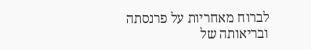לברוח מאחריות על פרנסתה ובריאותה של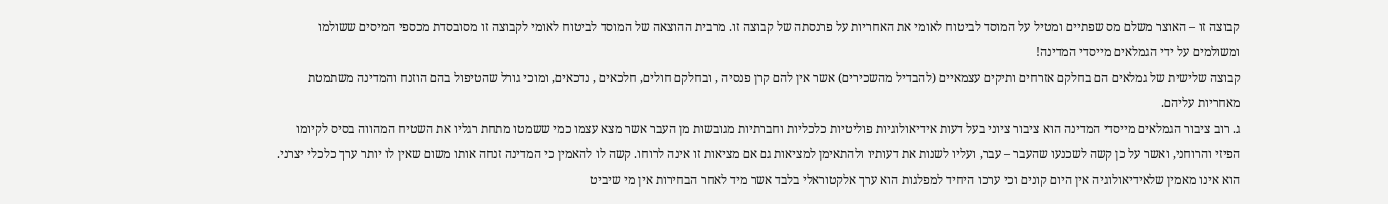קבוצה זו – האוצר משלם מס שפתיים ומטיל על המוסד לביטוח לאומי את האחריות על פרנסתה של קבוצה זו. מרבית ההוצאה של המוסד לביטוח לאומי לקבוצה זו מסובסדת מכספי המיסים ששולמו ומשולמים על ידי הגמלאים מייסדי המדינה!
קבוצה שלישית של גמלאים הם בחלקם אזרחים ותיקים עצמאיים (להבדיל מהשכירים) אשר אין להם קרן פנסיה , ובחלקם חולים, חלכאים , נדכאים, ומוכי גורל שהטיפול בהם הוזנח והמדינה משתמטת מאחריות עליהם.
ג. רוב ציבור הגמלאים מייסדי המדינה הוא ציבור ציוני בעל דעות אידיאולוגיות פוליטיות כלכליות וחברתיות מגובשות מן העבר אשר מצא עצמו כמי ששמטו מתחת רגליו את השטיח המהווה בסיס לקיומו הפיזי והרוחני, ואשר על כן קשה לשכנעו שהעבר – עבר, ועליו לשנות את דעותיו ולהתאימן למציאות גם אם מציאות זו אינה לרוחו. קשה לו להאמין כי המדינה זנחה אותו משום שאין לו יותר ערך כלכלי יצרני. הוא אינו מאמין שלאידיאולוגיה אין היום קונים וכי ערכו היחיד למפלגות הוא ערך אלקטוראלי בלבד אשר מיד לאחר הבחירות אין מי שיביט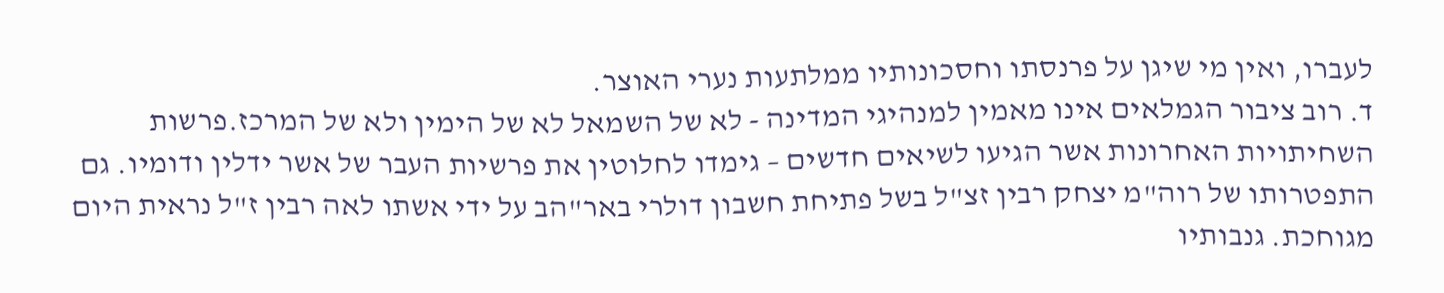לעברו, ואין מי שיגן על פרנסתו וחסכונותיו ממלתעות נערי האוצר.
ד. רוב ציבור הגמלאים אינו מאמין למנהיגי המדינה - לא של השמאל לא של הימין ולא של המרכז.פרשות השחיתויות האחרונות אשר הגיעו לשיאים חדשים – גימדו לחלוטין את פרשיות העבר של אשר ידלין ודומיו. גם התפטרותו של רוה"מ יצחק רבין זצ"ל בשל פתיחת חשבון דולרי באר"הב על ידי אשתו לאה רבין ז"ל נראית היום מגוחכת. גנבותיו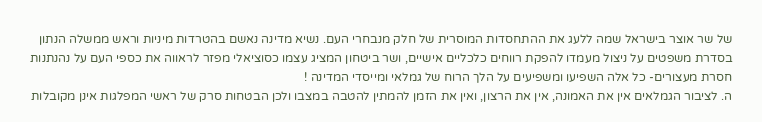של שר אוצר בישראל שמה ללעג את ההתחסדות המוסרית של חלק מנבחרי העם. נשיא מדינה נאשם בהטרדות מיניות וראש ממשלה הנתון בסדרת משפטים על ניצול מעמדו להפקת רווחים כלכליים אישיים, ושר ביטחון המציג עצמו כסוציאלי מפזר לראווה את כספי העם על נהנתנות חסרת מעצורים- כל אלה השפיעו ומשפיעים על הלך הרוח של גמלאי ומייסדי המדינה !
ה. לציבור הגמלאים אין את האמונה, אין את הרצון, ואין את הזמן להמתין להטבה במצבו ולכן הבטחות סרק של ראשי המפלגות אינן מקובלות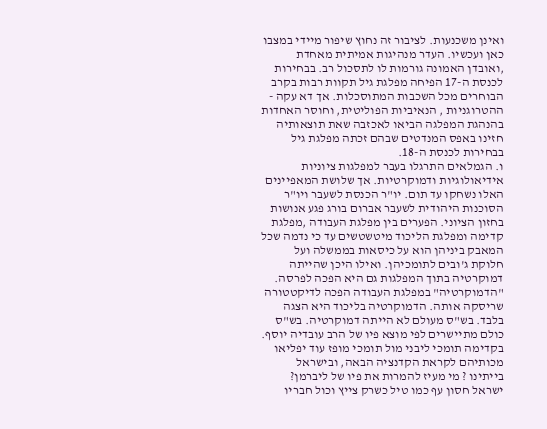ואינן משכנעות. לציבור זה נחוץ שיפור מיידי במצבו כאן ועכשיו. העדר מנהיגות אמיתית מאחדת ,ואובדן האמונה גורמות לו לתסכול רב. בבחירות לכנסת ה-17 הפיחה מפלגת גיל תקוות רבות בקרב הבוחרים מכל השכבות המתוסכלות. אך דא עקה - ההטרוגניות , הנאיביות הפוליטית, וחוסר האחדות בהנהגת המפלגה הביאו לאכזבה שאת תוצאותיה חזינו באפס המנדטים שבהם זכתה מפלגת גיל בבחירות לכנסת ה-18.
ו. הגמלאים התרגלו בעבר למפלגות ציוניות אידיאולוגיות ודמוקרטיות. אך שלושת המאפיינים האלו נשחקו עד תום. יו"ר הכנסת לשעבר ויו"ר הסוכנות היהודית לשעבר אברום בורג פגע אנושות בחזון הציוני. הפערים בין מפלגת העבודה ,מפלגת קדימה ומפלגת הליכוד מיטשטשים עד כי נדמה שכל המאבק ביניהן הוא על כיסאות בממשלה ועל חלוקת ג'ובים לתומכיהן. ואילו היכן שהייתה דמוקרטיה בתוך המפלגות גם היא הפכה לפרסה. "הדמוקרטיה" במפלגת העבודה הפכה לדיקטטורה שריסקה אותה. הדמוקרטיה בליכוד היא הצגה בלבד. בש"ס מעולם לא הייתה דמוקרטיה. בש"ס כולם מתיישרים לפי מוצא פיו של הרב עובדיה יוסף. בקדימה תומכי ליבני מול תומכי מופז עוד יפליאו מכותיהם לקראת הקדנציה הבאה, ובישראל בייתינו ? מי מעיז להמרות את פיו של ליברמן? ישראל חסון עף כמו טיל כשרק צייץ וכול חבריו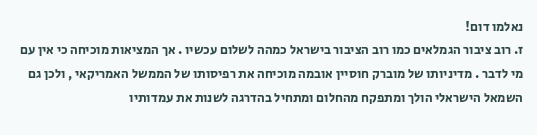נאלמו דום!
ז. רוב ציבור הגמלאים כמו רוב הציבור בישראל כמהה לשלום עכשיו . אך המציאות מוכיחה כי אין עם מי לדבר . מדיניותו של מוברק חוסיין אובמה מוכיחה את רפיסותו של הממשל האמריקאי , ולכן גם השמאל הישראלי הולך ומתפקח מהחלום ומתחיל בהדרגה לשנות את עמדותיו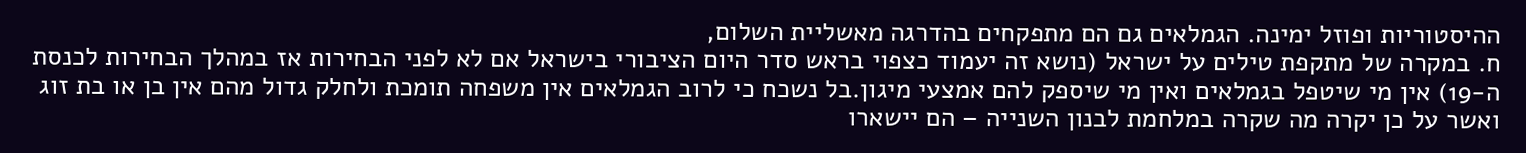ההיסטוריות ופוזל ימינה. הגמלאים גם הם מתפקחים בהדרגה מאשליית השלום,
ח. במקרה של מתקפת טילים על ישראל (נושא זה יעמוד כצפוי בראש סדר היום הציבורי בישראל אם לא לפני הבחירות אז במהלך הבחירות לכנסת ה-19) אין מי שיטפל בגמלאים ואין מי שיספק להם אמצעי מיגון.בל נשכח כי לרוב הגמלאים אין משפחה תומכת ולחלק גדול מהם אין בן או בת זוג ואשר על כן יקרה מה שקרה במלחמת לבנון השנייה – הם יישארו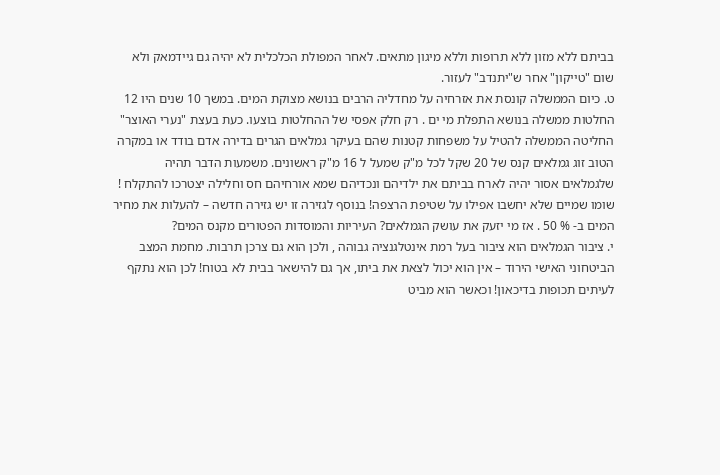בביתם ללא מזון ללא תרופות וללא מיגון מתאים. לאחר המפולת הכלכלית לא יהיה גם גיידמאק ולא שום "טייקון" אחר ש"יתנדב" לעזור.
ט. כיום הממשלה קונסת את אזרחיה על מחדליה הרבים בנושא מצוקת המים. במשך 10 שנים היו 12 החלטות ממשלה בנושא התפלת מי ים . רק חלק אפסי של ההחלטות בוצעו. כעת בעצת "נערי האוצר" החליטה הממשלה להטיל על משפחות קטנות שהם בעיקר גמלאים הגרים בדירה אדם בודד או במקרה הטוב זוג גמלאים קנס של 20 שקל לכל מ"ק שמעל ל 16 מ"ק ראשונים. משמעות הדבר תהיה שלגמלאים אסור יהיה לארח בביתם את ילדיהם ונכדיהם שמא אורחיהם חס וחלילה יצטרכו להתקלח ! שומו שמיים שלא יחשבו אפילו על שטיפת הרצפה! בנוסף לגזירה זו יש גזירה חדשה – להעלות את מחיר המים ב- % 50 . אז מי יזעק את עושק הגמלאים? העיריות והמוסדות הפטורים מקנס המים?
י. ציבור הגמלאים הוא ציבור בעל רמת אינטלגנציה גבוהה , ולכן הוא גם צרכן תרבות. מחמת המצב הביטחוני האישי הירוד – אין הוא יכול לצאת את ביתו, אך גם להישאר בבית לא בטוח! לכן הוא נתקף לעיתים תכופות בדיכאון! וכאשר הוא מביט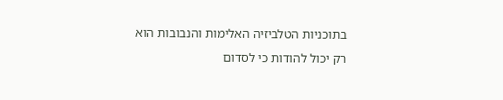בתוכניות הטלביזיה האלימות והנבובות הוא רק יכול להודות כי לסדום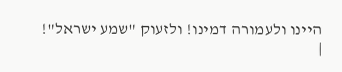היינו ולעמורה דמינו! ולזעוק "שמע ישראל"!
|